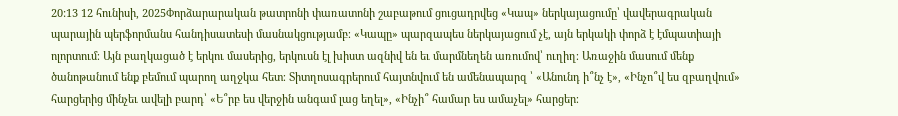20:13 12 հունիսի, 2025Փորձարարական թատրոնի փառատոնի շաբաթում ցուցադրվեց «Կապ» ներկայացումը՝ վավերագրական պարային պերֆորմանս հանդիսատեսի մասնակցությամբ։ «Կապը» պարզապես ներկայացում չէ, այն երկակի փորձ է էմպատիայի ոլորտում։ Այն բաղկացած է երկու մասերից, երկուսն էլ խիստ ազնիվ են եւ մարմնեղեն առումով՝ ուղիղ։ Առաջին մասում մենք ծանոթանում ենք բեմում պարող աղջկա հետ։ Տիտղոսագրերում հայտնվում են ամենապարզ ՝ «Անունդ ի՞նչ է», «Ինչո՞վ ես զբաղվում» հարցերից մինչեւ ավելի բարդ՝ «Ե՞րբ ես վերջին անգամ լաց եղել», «Ինչի՞ համար ես ամաչել» հարցեր։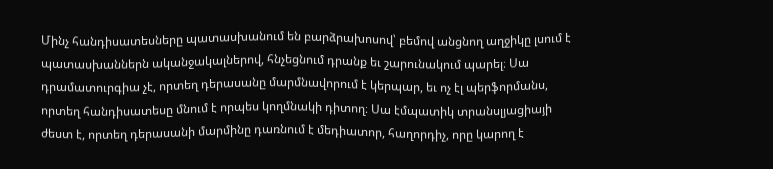Մինչ հանդիսատեսները պատասխանում են բարձրախոսով՝ բեմով անցնող աղջիկը լսում է պատասխաններն ականջակալներով, հնչեցնում դրանք եւ շարունակում պարել։ Սա դրամատուրգիա չէ, որտեղ դերասանը մարմնավորում է կերպար, եւ ոչ էլ պերֆորմանս, որտեղ հանդիսատեսը մնում է որպես կողմնակի դիտող։ Սա էմպատիկ տրանսլյացիայի ժեստ է, որտեղ դերասանի մարմինը դառնում է մեդիատոր, հաղորդիչ, որը կարող է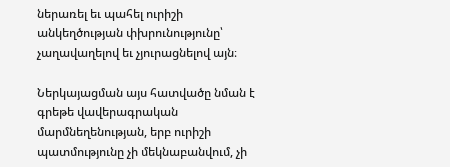ներառել եւ պահել ուրիշի անկեղծության փխրունությունը՝ չաղավաղելով եւ չյուրացնելով այն։

Ներկայացման այս հատվածը նման է գրեթե վավերագրական մարմնեղենության, երբ ուրիշի պատմությունը չի մեկնաբանվում, չի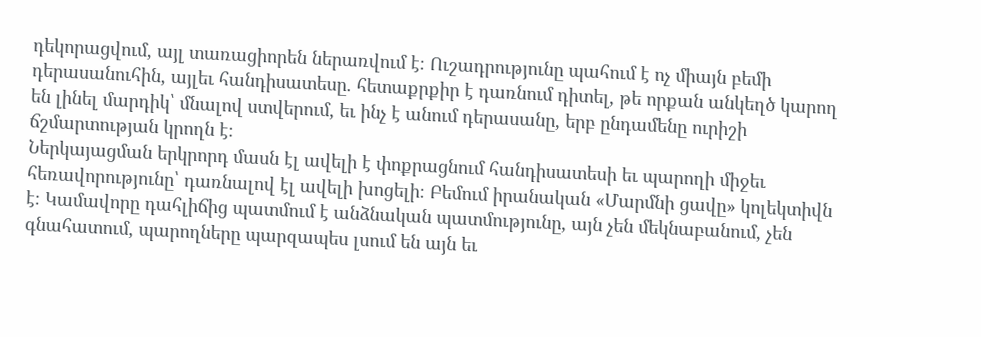դեկորացվում, այլ տառացիորեն ներառվում է։ Ուշադրությունը պահում է ոչ միայն բեմի դերասանուհին, այլեւ հանդիսատեսը. հետաքրքիր է դառնում դիտել, թե որքան անկեղծ կարող են լինել մարդիկ՝ մնալով ստվերում, եւ ինչ է անում դերասանը, երբ ընդամենը ուրիշի ճշմարտության կրողն է։
Ներկայացման երկրորդ մասն էլ ավելի է փոքրացնում հանդիսատեսի եւ պարողի միջեւ հեռավորությունը՝ դառնալով էլ ավելի խոցելի։ Բեմում իրանական «Մարմնի ցավը» կոլեկտիվն է։ Կամավորը դահլիճից պատմում է անձնական պատմությունը, այն չեն մեկնաբանում, չեն գնահատում, պարողները պարզապես լսում են այն եւ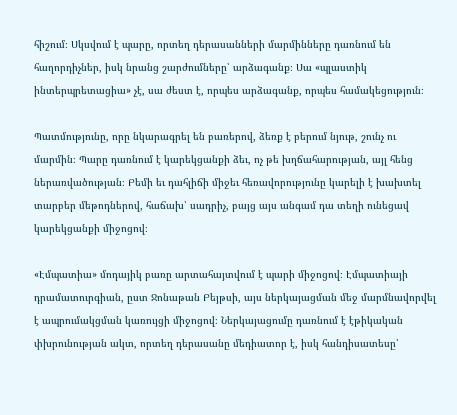հիշում։ Սկսվում է պարը, որտեղ դերասանների մարմինները դառնում են հաղորդիչներ, իսկ նրանց շարժումները՝ արձագանք։ Սա «պլաստիկ ինտերպրետացիա» չէ, սա ժեստ է, որպես արձագանք, որպես համակեցություն։

Պատմությունը, որը նկարագրել են բառերով, ձեռք է բերում նյութ, շունչ ու մարմին։ Պարը դառնում է կարեկցանքի ձեւ, ոչ թե խղճահարության, այլ հենց ներառվածության։ Բեմի եւ դահլիճի միջեւ հեռավորությունը կարելի է խախտել տարբեր մեթոդներով, հաճախ՝ սադրիչ, բայց այս անգամ դա տեղի ունեցավ կարեկցանքի միջոցով։

«Էմպատիա» մոդայիկ բառը արտահայտվում է պարի միջոցով։ Էմպատիայի դրամատուրգիան, ըստ Ջոնաթան Բեյթսի, այս ներկայացման մեջ մարմնավորվել է ապրումակցման կառույցի միջոցով։ Ներկայացումը դառնում է էթիկական փխրունության ակտ, որտեղ դերասանը մեդիատոր է, իսկ հանդիսատեսը՝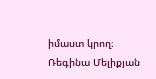իմաստ կրող։
Ռեգինա Մելիքյան